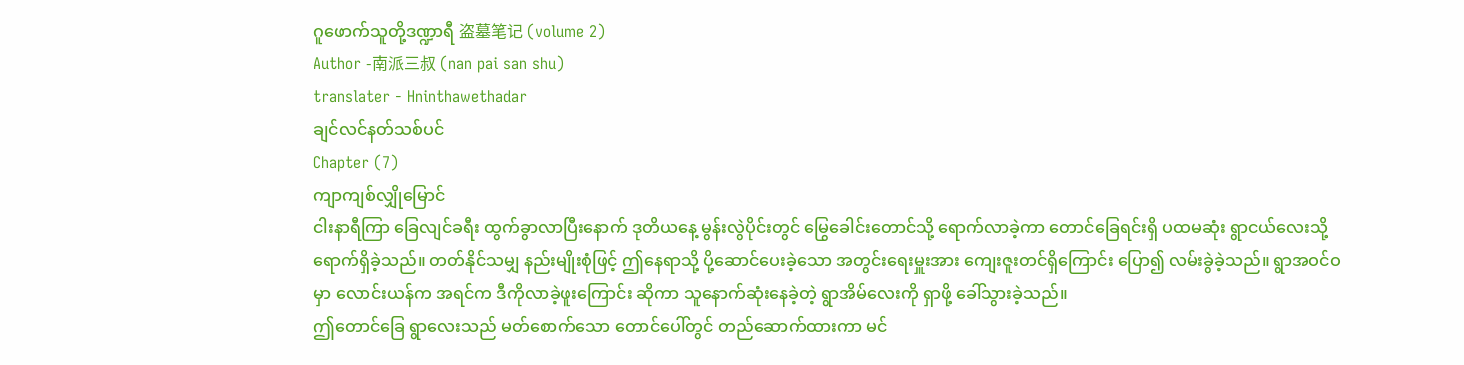ဂူဖောက်သူတို့ဒဏ္ဍာရီ 盗墓笔记 (volume 2)
Author -南派三叔 (nan pai san shu)
translater - Hninthawethadar
ချင်လင်နတ်သစ်ပင်
Chapter (7)
ကျာကျစ်လျှိုမြောင်
ငါးနာရီကြာ ခြေလျင်ခရီး ထွက်ခွာလာပြီးနောက် ဒုတိယနေ့ မွန်းလွဲပိုင်းတွင် မြွေခေါင်းတောင်သို့ ရောက်လာခဲ့ကာ တောင်ခြေရင်းရှိ ပထမဆုံး ရွာငယ်လေးသို့ ရောက်ရှိခဲ့သည်။ တတ်နိုင်သမျှ နည်းမျိုးစုံဖြင့် ဤနေရာသို့ ပို့ဆောင်ပေးခဲ့သော အတွင်းရေးမှူးအား ကျေးဇူးတင်ရှိကြောင်း ပြော၍ လမ်းခွဲခဲ့သည်။ ရွာအဝင်ဝမှာ လောင်းယန်က အရင်က ဒီကိုလာခဲ့ဖူးကြောင်း ဆိုကာ သူနောက်ဆုံးနေခဲ့တဲ့ ရွာအိမ်လေးကို ရှာဖို့ ခေါ်သွားခဲ့သည်။
ဤတောင်ခြေ ရွာလေးသည် မတ်စောက်သော တောင်ပေါ်တွင် တည်ဆောက်ထားကာ မင်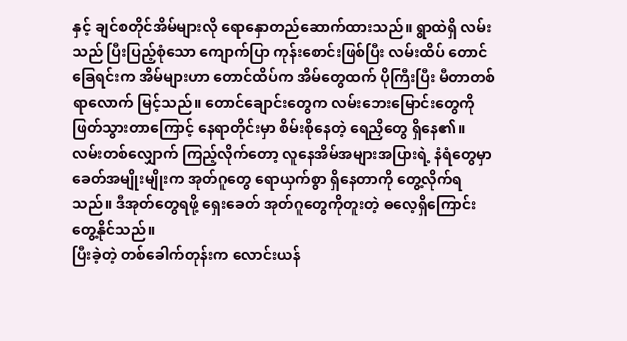နှင့် ချင်စတိုင်အိမ်များလို ရောနှောတည်ဆောက်ထားသည်။ ရွာထဲရှိ လမ်းသည် ပြီးပြည့်စုံသော ကျောက်ပြာ ကုန်းစောင်းဖြစ်ပြီး လမ်းထိပ် တောင်ခြေရင်းက အိမ်များဟာ တောင်ထိပ်က အိမ်တွေထက် ပိုကြီးပြီး မီတာတစ်ရာလောက် မြင့်သည်။ တောင်ချောင်းတွေက လမ်းဘေးမြောင်းတွေကို ဖြတ်သွားတာကြောင့် နေရာတိုင်းမှာ စိမ်းစိုနေတဲ့ ရေညှိတွေ ရှိနေ၏။ လမ်းတစ်လျှောက် ကြည့်လိုက်တော့ လူနေအိမ်အများအပြားရဲ့ နံရံတွေမှာ ခေတ်အမျိုးမျိုးက အုတ်ဂူတွေ ရောယှက်စွာ ရှိနေတာကို တွေ့လိုက်ရသည်။ ဒီအုတ်တွေရဖို့ ရှေးခေတ် အုတ်ဂူတွေကိုတူးတဲ့ ဓလေ့ရှိကြောင်း တွေ့နိုင်သည်။
ပြီးခဲ့တဲ့ တစ်ခေါက်တုန်းက လောင်းယန်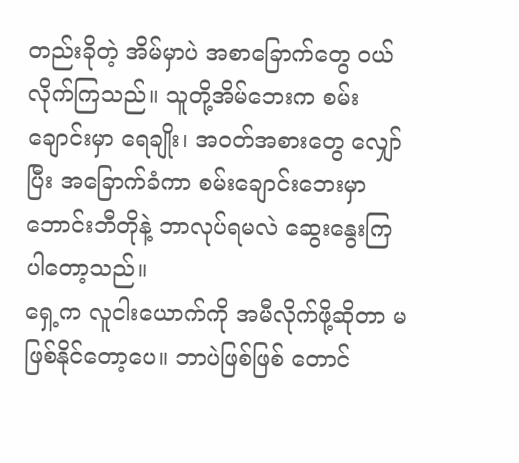တည်းခိုတဲ့ အိမ်မှာပဲ အစာခြောက်တွေ ဝယ်လိုက်ကြသည်။ သူတို့အိမ်ဘေးက စမ်းချောင်းမှာ ရေချိုး၊ အဝတ်အစားတွေ လျှော်ပြီး အခြောက်ခံကာ စမ်းချောင်းဘေးမှာ ဘောင်းဘီတိုနဲ့ ဘာလုပ်ရမလဲ ဆွေးနွေးကြပါတော့သည်။
ရှေ့က လူငါးယောက်ကို အမီလိုက်ဖို့ဆိုတာ မဖြစ်နိုင်တော့ပေ။ ဘာပဲဖြစ်ဖြစ် တောင်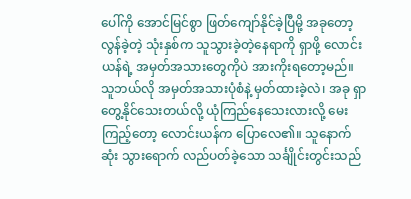ပေါ်ကို အောင်မြင်စွာ ဖြတ်ကျော်နိုင်ခဲ့ပြီမို့ အခုတော့ လွန်ခဲ့တဲ့ သုံးနှစ်က သူသွားခဲ့တဲ့နေရာကို ရှာဖို့ လောင်းယန်ရဲ့ အမှတ်အသားတွေကိုပဲ အားကိုးရတော့မည်။
သူဘယ်လို အမှတ်အသားပုံစံနဲ့ မှတ်ထားခဲ့လဲ၊ အခု ရှာတွေ့နိုင်သေးတယ်လို့ ယုံကြည်နေသေးလားလို့ မေးကြည့်တော့ လောင်းယန်က ပြောလေ၏။ သူနောက်ဆုံး သွားရောက် လည်ပတ်ခဲ့သော သင်္ချိုင်းတွင်းသည်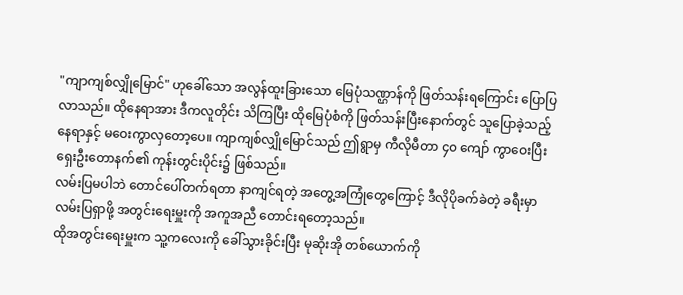"ကျာကျစ်လျှိုမြောင်" ဟုခေါ်သော အလွန်ထူးခြားသော မြေပုံသဏ္ဌာန်ကို ဖြတ်သန်းရကြောင်း ပြောပြလာသည်။ ထိုနေရာအား ဒီကလူတိုင်း သိကြပြီး ထိုမြေပုံစံကို ဖြတ်သန်းပြီးနောက်တွင် သူပြောခဲ့သည့် နေရာနှင့် မဝေးကွာလှတော့ပေ။ ကျာကျစ်လျှိုမြောင်သည် ဤရွာမှ ကီလိုမီတာ ၄၀ ကျော် ကွာဝေးပြီး ရှေးဦးတောနက်၏ ကုန်းတွင်းပိုင်း၌ ဖြစ်သည်။
လမ်းပြမပါဘဲ တောင်ပေါ်တက်ရတာ နာကျင်ရတဲ့ အတွေ့အကြုံတွေကြောင့် ဒီလိုပိုခက်ခဲတဲ့ ခရီးမှာ လမ်းပြရှာဖို့ အတွင်းရေးမှူးကို အကူအညီ တောင်းရတော့သည်။
ထိုအတွင်းရေးမှူးက သူ့ကလေးကို ခေါ်သွားခိုင်းပြီး မုဆိုးအို တစ်ယောက်ကို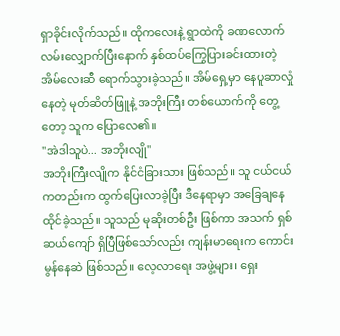ရှာခိုင်းလိုက်သည်။ ထိုကလေးနဲ့ ရွာထဲကို ခဏလောက် လမ်းလျှောက်ပြီးနောက် နှစ်ထပ်ကြွေပြားခင်းထားတဲ့ အိမ်လေးဆီ ရောက်သွားခဲ့သည်။ အိမ်ရှေ့မှာ နေပူဆာလှုံနေတဲ့ မုတ်ဆိတ်ဖြူနဲ့ အဘိုးကြီး တစ်ယောက်ကို တွေ့တော့ သူက ပြောလေ၏။
"အဲဒါသူပဲ... အဘိုးလျို"
အဘိုးကြီးလျိုက နိုင်ငံခြားသား ဖြစ်သည်။ သူ ငယ်ငယ်ကတည်းက ထွက်ပြေးလာခဲ့ပြီး ဒီနေရာမှာ အခြေချနေထိုင်ခဲ့သည်။ သူသည် မုဆိုးတစ်ဦး ဖြစ်ကာ အသက် ရှစ်ဆယ်ကျော် ရှိပြီဖြစ်သော်လည်း ကျန်းမာရေးက ကောင်းမွန်နေဆဲ ဖြစ်သည်။ လေ့လာရေး အဖွဲ့များ၊ ရှေး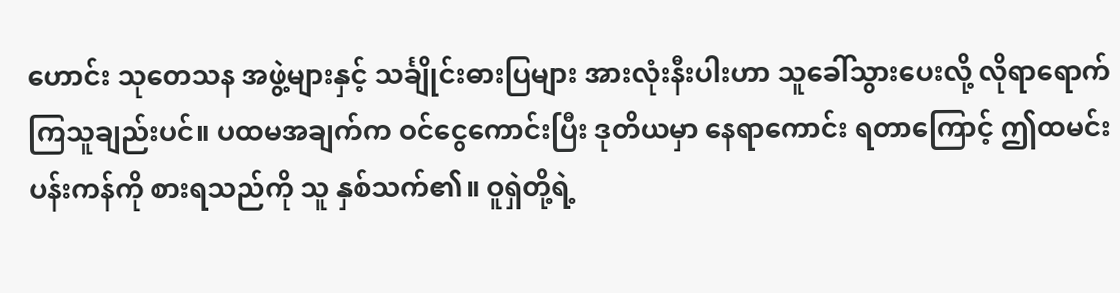ဟောင်း သုတေသန အဖွဲ့များနှင့် သင်္ချိုင်းဓားပြများ အားလုံးနီးပါးဟာ သူခေါ်သွားပေးလို့ လိုရာရောက်ကြသူချည်းပင်။ ပထမအချက်က ဝင်ငွေကောင်းပြီး ဒုတိယမှာ နေရာကောင်း ရတာကြောင့် ဤထမင်းပန်းကန်ကို စားရသည်ကို သူ နှစ်သက်၏။ ဝူရှဲတို့ရဲ့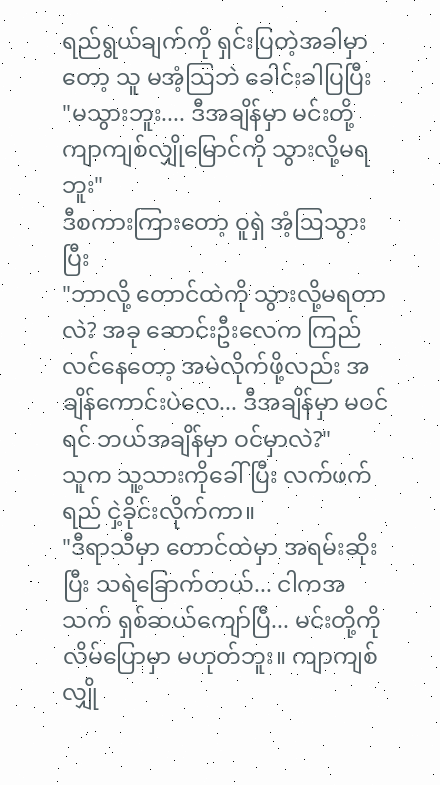ရည်ရွယ်ချက်ကို ရှင်းပြတဲ့အခါမှာတော့ သူ မအံ့သြဘဲ ခေါင်းခါပြပြီး
"မသွားဘူး.... ဒီအချိန်မှာ မင်းတို့ ကျာကျစ်လျှိုမြောင်ကို သွားလို့မရဘူး"
ဒီစကားကြားတော့ ဝူရှဲ အံ့ဩသွားပြီး
"ဘာလို့ တောင်ထဲကို သွားလို့မရတာလဲ? အခု ဆောင်းဦးလေက ကြည်လင်နေတော့ အမဲလိုက်ဖို့လည်း အချိန်ကောင်းပဲလေ... ဒီအချိန်မှာ မဝင်ရင် ဘယ်အချိန်မှာ ဝင်မှာလဲ?"
သူက သူ့သားကိုခေါ်ပြီး လက်ဖက်ရည် ငှဲ့ခိုင်းလိုက်ကာ။
"ဒီရာသီမှာ တောင်ထဲမှာ အရမ်းဆိုးပြီး သရဲခြောက်တယ်... ငါကအသက် ရှစ်ဆယ်ကျော်ပြီ... မင်းတို့ကို လိမ်ပြောမှာ မဟုတ်ဘူး။ ကျာကျစ်လျှို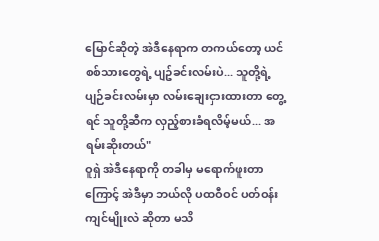မြောင်ဆိုတဲ့ အဲဒီနေရာက တကယ်တော့ ယင်စစ်သားတွေရဲ့ ပျဥ်ခင်းလမ်းပဲ... သူတို့ရဲ့ ပျဉ်ခင်းလမ်းမှာ လမ်းချေးငှားထားတာ တွေ့ရင် သူတို့ဆီက လှည့်စားခံရလိမ့်မယ်... အရမ်းဆိုးတယ်"
ဝူရှဲ အဲဒီနေရာကို တခါမှ မရောက်ဖူးတာကြောင့် အဲဒီမှာ ဘယ်လို ပထဝီဝင် ပတ်ဝန်းကျင်မျိုးလဲ ဆိုတာ မသိ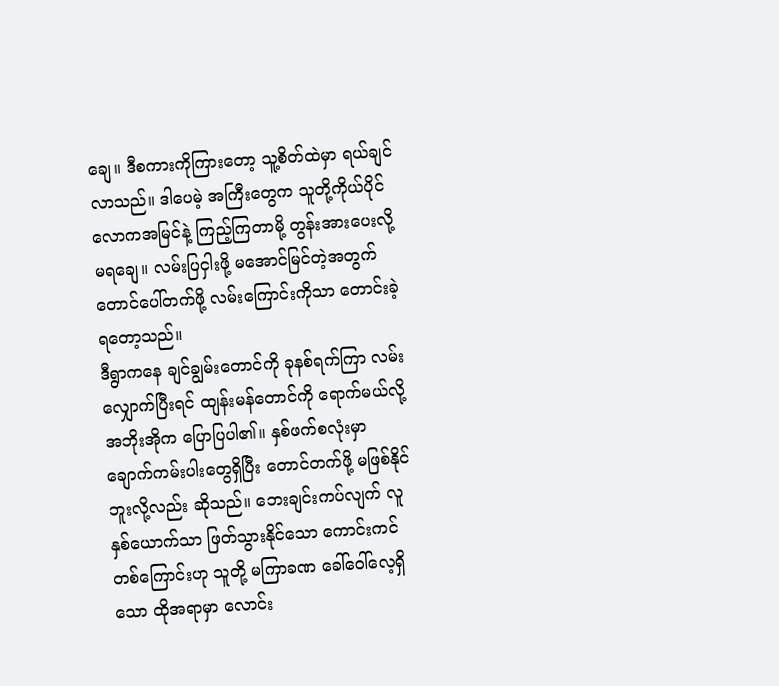ချေ။ ဒီစကားကိုကြားတော့ သူ့စိတ်ထဲမှာ ရယ်ချင်လာသည်။ ဒါပေမဲ့ အကြီးတွေက သူတို့ကိုယ်ပိုင် လောကအမြင်နဲ့ ကြည့်ကြတာမို့ တွန်းအားပေးလို့ မရချေ။ လမ်းပြငှါးဖို့ မအောင်မြင်တဲ့အတွက် တောင်ပေါ်တက်ဖို့ လမ်းကြောင်းကိုသာ တောင်းခဲ့ရတော့သည်။
ဒီရွာကနေ ချင်ချွမ်းတောင်ကို ခုနစ်ရက်ကြာ လမ်းလျှောက်ပြီးရင် ထျန်းမန်တောင်ကို ရောက်မယ်လို့ အဘိုးအိုက ပြောပြပါ၏။ နှစ်ဖက်စလုံးမှာ ချောက်ကမ်းပါးတွေရှိပြီး တောင်တက်ဖို့ မဖြစ်နိုင်ဘူးလို့လည်း ဆိုသည်။ ဘေးချင်းကပ်လျက် လူနှစ်ယောက်သာ ဖြတ်သွားနိုင်သော ကောင်းကင် တစ်ကြောင်းဟု သူတို့ မကြာခဏ ခေါ်ဝေါ်လေ့ရှိသော ထိုအရာမှာ လောင်း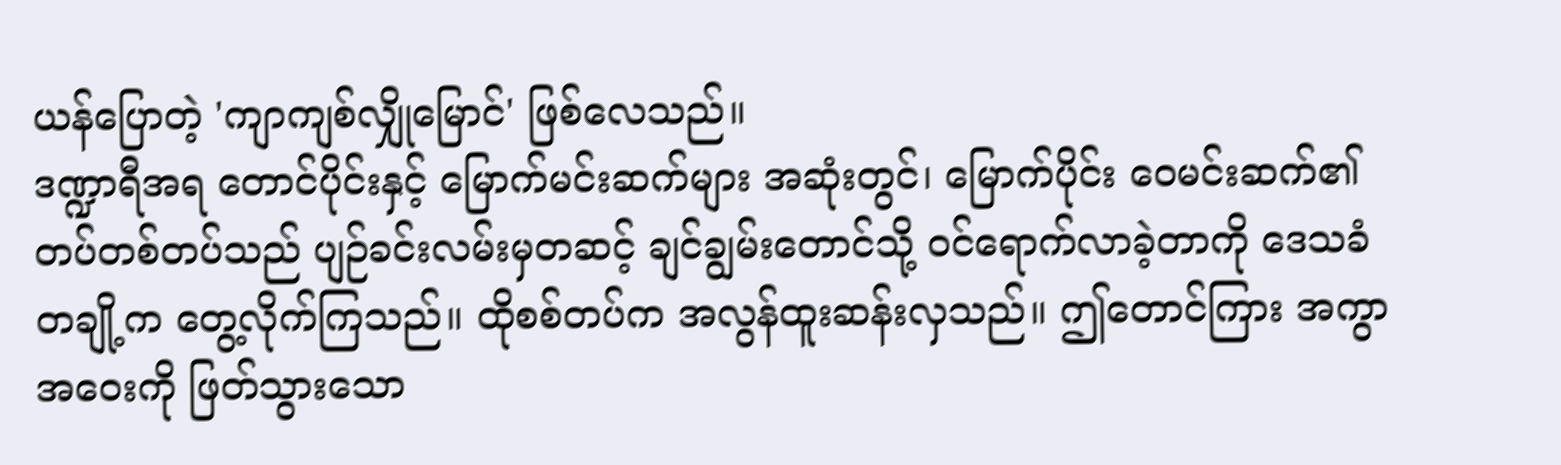ယန်ပြောတဲ့ 'ကျာကျစ်လျှိုမြောင်' ဖြစ်လေသည်။
ဒဏ္ဍာရီအရ တောင်ပိုင်းနှင့် မြောက်မင်းဆက်များ အဆုံးတွင်၊ မြောက်ပိုင်း ဝေမင်းဆက်၏ တပ်တစ်တပ်သည် ပျဉ်ခင်းလမ်းမှတဆင့် ချင်ချွမ်းတောင်သို့ ဝင်ရောက်လာခဲ့တာကို ဒေသခံတချို့က တွေ့လိုက်ကြသည်။ ထိုစစ်တပ်က အလွန်ထူးဆန်းလှသည်။ ဤတောင်ကြား အကွာအဝေးကို ဖြတ်သွားသော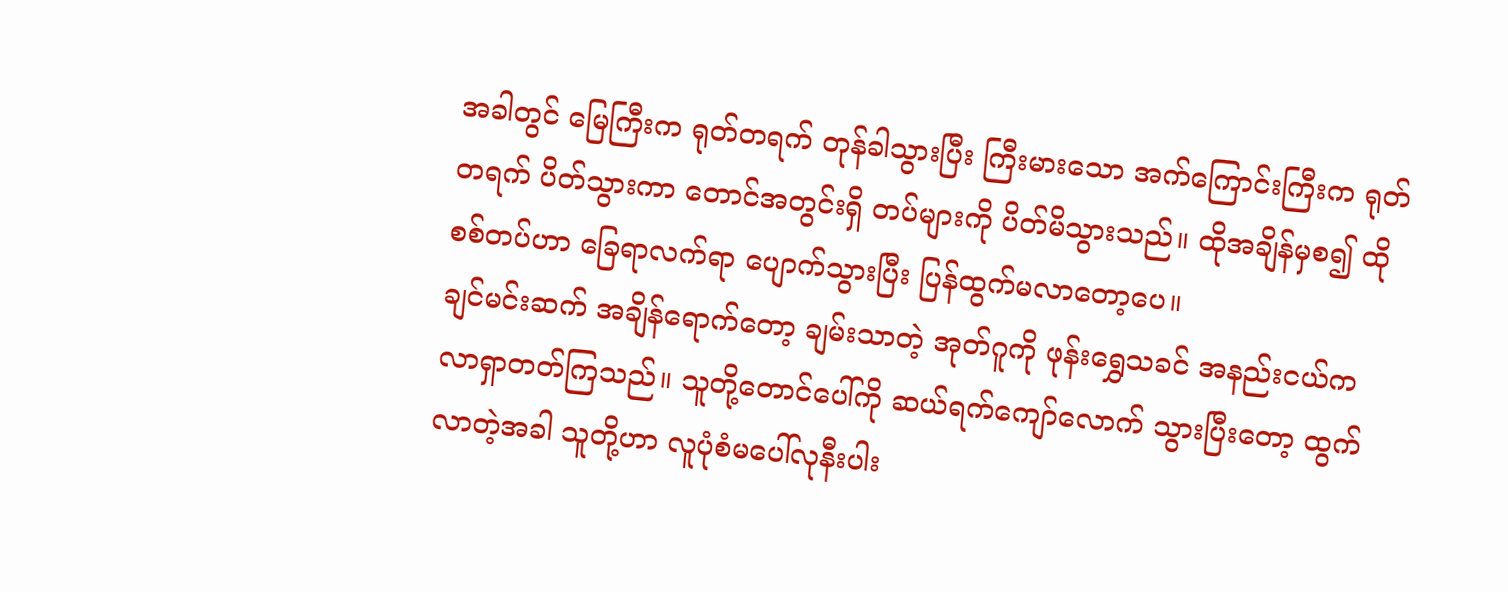အခါတွင် မြေကြီးက ရုတ်တရက် တုန်ခါသွားပြီး ကြီးမားသော အက်ကြောင်းကြီးက ရုတ်တရက် ပိတ်သွားကာ တောင်အတွင်းရှိ တပ်များကို ပိတ်မိသွားသည်။ ထိုအချိန်မှစ၍ ထိုစစ်တပ်ဟာ ခြေရာလက်ရာ ပျောက်သွားပြီး ပြန်ထွက်မလာတော့ပေ။
ချင်မင်းဆက် အချိန်ရောက်တော့ ချမ်းသာတဲ့ အုတ်ဂူကို ဖုန်းရွှေသခင် အနည်းငယ်က လာရှာတတ်ကြသည်။ သူတို့တောင်ပေါ်ကို ဆယ်ရက်ကျော်လောက် သွားပြီးတော့ ထွက်လာတဲ့အခါ သူတို့ဟာ လူပုံစံမပေါ်လုနီးပါး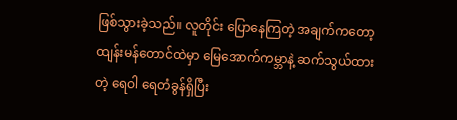ဖြစ်သွားခဲ့သည်။ လူတိုင်း ပြောနေကြတဲ့ အချက်ကတော့ ထျန်းမန်တောင်ထဲမှာ မြေအောက်ကမ္ဘာနဲ့ ဆက်သွယ်ထားတဲ့ ရေဝါ ရေတံခွန်ရှိပြီး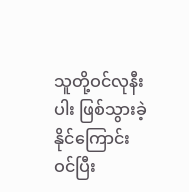သူတို့ဝင်လုနီးပါး ဖြစ်သွားခဲ့နိုင်ကြောင်း ဝင်ပြီး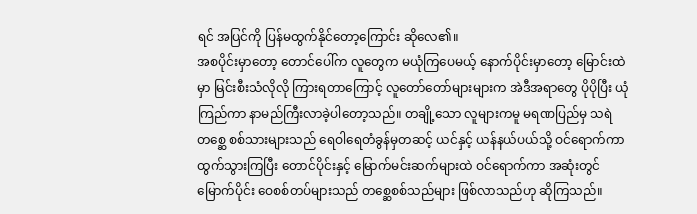ရင် အပြင်ကို ပြန်မထွက်နိုင်တော့ကြောင်း ဆိုလေ၏။
အစပိုင်းမှာတော့ တောင်ပေါ်က လူတွေက မယုံကြပေမယ့် နောက်ပိုင်းမှာတော့ မြောင်းထဲမှာ မြင်းစီးသံလိုလို ကြားရတာကြောင့် လူတော်တော်များများက အဲဒီအရာတွေ ပိုပိုပြီး ယုံကြည်ကာ နာမည်ကြီးလာခဲ့ပါတော့သည်။ တချို့သော လူများကမူ မရဏပြည်မှ သရဲတစ္ဆေ စစ်သားများသည် ရေဝါရေတံခွန်မှတဆင့် ယင်နှင့် ယန်နယ်ပယ်သို့ ဝင်ရောက်ကာ ထွက်သွားကြပြီး တောင်ပိုင်းနှင့် မြောက်မင်းဆက်များထဲ ဝင်ရောက်ကာ အဆုံးတွင် မြောက်ပိုင်း ဝေစစ်တပ်များသည် တစ္ဆေစစ်သည်များ ဖြစ်လာသည်ဟု ဆိုကြသည်။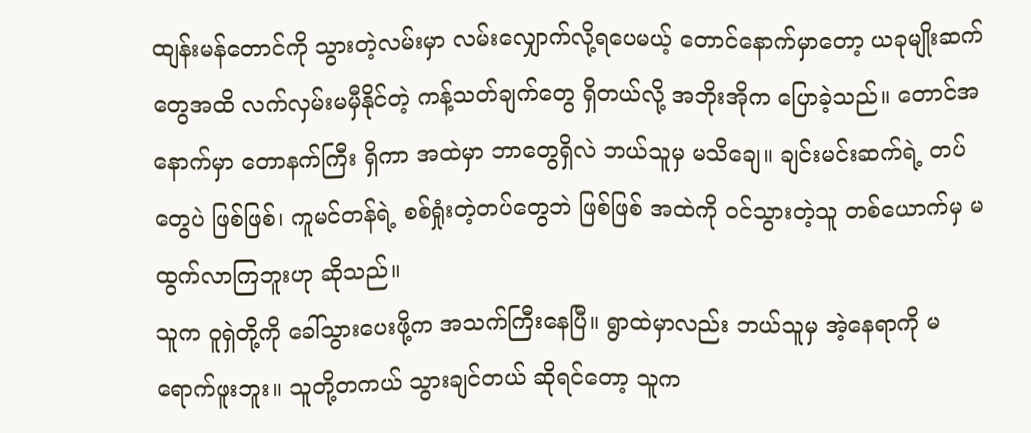ထျန်းမန်တောင်ကို သွားတဲ့လမ်းမှာ လမ်းလျှောက်လို့ရပေမယ့် တောင်နောက်မှာတော့ ယခုမျိုးဆက်တွေအထိ လက်လှမ်းမမှီနိုင်တဲ့ ကန့်သတ်ချက်တွေ ရှိတယ်လို့ အဘိုးအိုက ပြောခဲ့သည်။ တောင်အနောက်မှာ တောနက်ကြီး ရှိကာ အထဲမှာ ဘာတွေရှိလဲ ဘယ်သူမှ မသိချေ။ ချင်းမင်းဆက်ရဲ့ တပ်တွေပဲ ဖြစ်ဖြစ်၊ ကူမင်တန်ရဲ့ စစ်ရှုံးတဲ့တပ်တွေဘဲ ဖြစ်ဖြစ် အထဲကို ဝင်သွားတဲ့သူ တစ်ယောက်မှ မထွက်လာကြဘူးဟု ဆိုသည်။
သူက ဝူရှဲတို့ကို ခေါ်သွားပေးဖို့က အသက်ကြီးနေပြီ။ ရွာထဲမှာလည်း ဘယ်သူမှ အဲ့နေရာကို မရောက်ဖူးဘူး။ သူတို့တကယ် သွားချင်တယ် ဆိုရင်တော့ သူက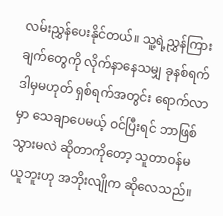လမ်းညွှန်ပေးနိုင်တယ်။ သူ့ရဲ့ညွှန်ကြားချက်တွေကို လိုက်နာနေသမျှ ခုနစ်ရက် ဒါမှမဟုတ် ရှစ်ရက်အတွင်း ရောက်လာမှာ သေချာပေမယ့် ဝင်ပြီးရင် ဘာဖြစ်သွားမလဲ ဆိုတာကိုတော့ သူတာဝန်မယူဘူးဟု အဘိုးလျိုက ဆိုလေသည်။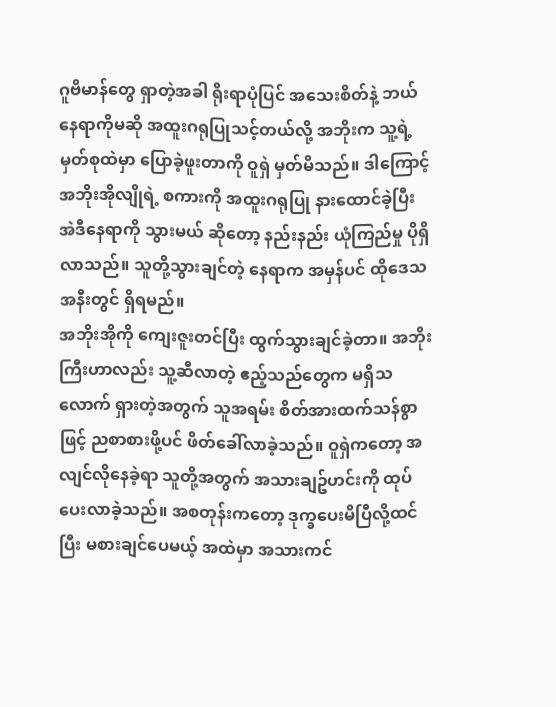ဂူဗိမာန်တွေ ရှာတဲ့အခါ ရိုးရာပုံပြင် အသေးစိတ်နဲ့ ဘယ်နေရာကိုမဆို အထူးဂရုပြုသင့်တယ်လို့ အဘိုးက သူ့ရဲ့မှတ်စုထဲမှာ ပြောခဲ့ဖူးတာကို ဝူရှဲ မှတ်မိသည်။ ဒါကြောင့် အဘိုးအိုလျိုရဲ့ စကားကို အထူးဂရုပြု နားထောင်ခဲ့ပြီး အဲဒီနေရာကို သွားမယ် ဆိုတော့ နည်းနည်း ယုံကြည်မှု ပိုရှိလာသည်။ သူတို့သွားချင်တဲ့ နေရာက အမှန်ပင် ထိုဒေသအနီးတွင် ရှိရမည်။
အဘိုးအိုကို ကျေးဇူးတင်ပြီး ထွက်သွားချင်ခဲ့တာ။ အဘိုးကြီးဟာလည်း သူ့ဆီလာတဲ့ ဧည့်သည်တွေက မရှိသလောက် ရှားတဲ့အတွက် သူအရမ်း စိတ်အားထက်သန်စွာဖြင့် ညစာစားဖို့ပင် ဖိတ်ခေါ်လာခဲ့သည်။ ဝူရှဲကတော့ အလျင်လိုနေခဲ့ရာ သူတို့အတွက် အသားချဥ်ဟင်းကို ထုပ်ပေးလာခဲ့သည်။ အစတုန်းကတော့ ဒုက္ခပေးမိပြီလို့ထင်ပြီး မစားချင်ပေမယ့် အထဲမှာ အသားကင်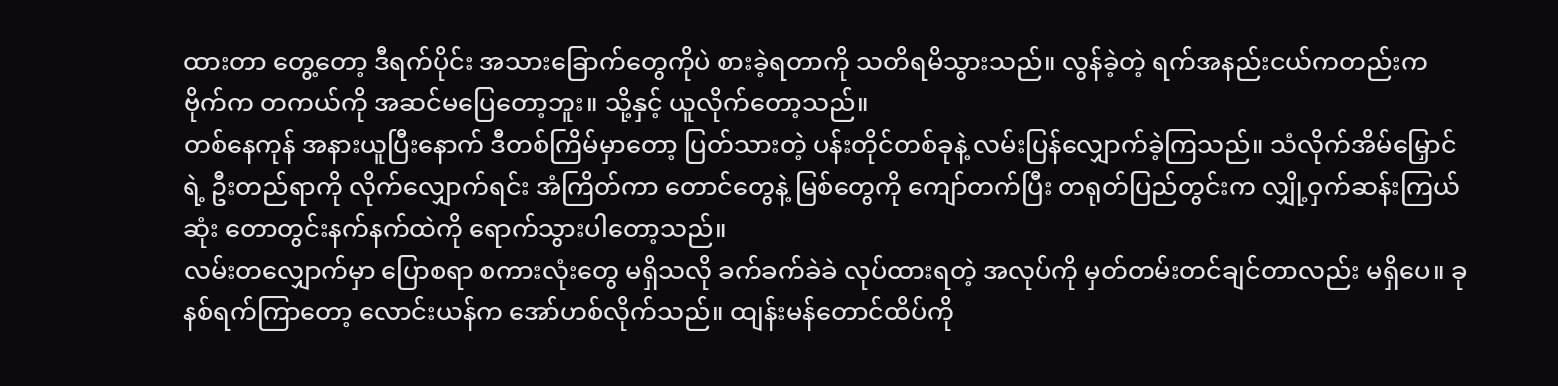ထားတာ တွေ့တော့ ဒီရက်ပိုင်း အသားခြောက်တွေကိုပဲ စားခဲ့ရတာကို သတိရမိသွားသည်။ လွန်ခဲ့တဲ့ ရက်အနည်းငယ်ကတည်းက ဗိုက်က တကယ်ကို အဆင်မပြေတော့ဘူး။ သို့နှင့် ယူလိုက်တော့သည်။
တစ်နေကုန် အနားယူပြီးနောက် ဒီတစ်ကြိမ်မှာတော့ ပြတ်သားတဲ့ ပန်းတိုင်တစ်ခုနဲ့ လမ်းပြန်လျှောက်ခဲ့ကြသည်။ သံလိုက်အိမ်မြှောင်ရဲ့ ဦးတည်ရာကို လိုက်လျှောက်ရင်း အံကြိတ်ကာ တောင်တွေနဲ့ မြစ်တွေကို ကျော်တက်ပြီး တရုတ်ပြည်တွင်းက လျှို့ဝှက်ဆန်းကြယ်ဆုံး တောတွင်းနက်နက်ထဲကို ရောက်သွားပါတော့သည်။
လမ်းတလျှောက်မှာ ပြောစရာ စကားလုံးတွေ မရှိသလို ခက်ခက်ခဲခဲ လုပ်ထားရတဲ့ အလုပ်ကို မှတ်တမ်းတင်ချင်တာလည်း မရှိပေ။ ခုနစ်ရက်ကြာတော့ လောင်းယန်က အော်ဟစ်လိုက်သည်။ ထျန်းမန်တောင်ထိပ်ကို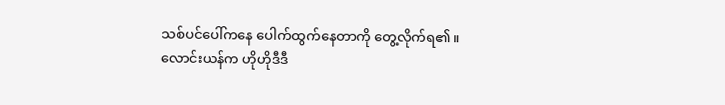သစ်ပင်ပေါ်ကနေ ပေါက်ထွက်နေတာကို တွေ့လိုက်ရ၏။
လောင်းယန်က ဟိုဟိုဒီဒီ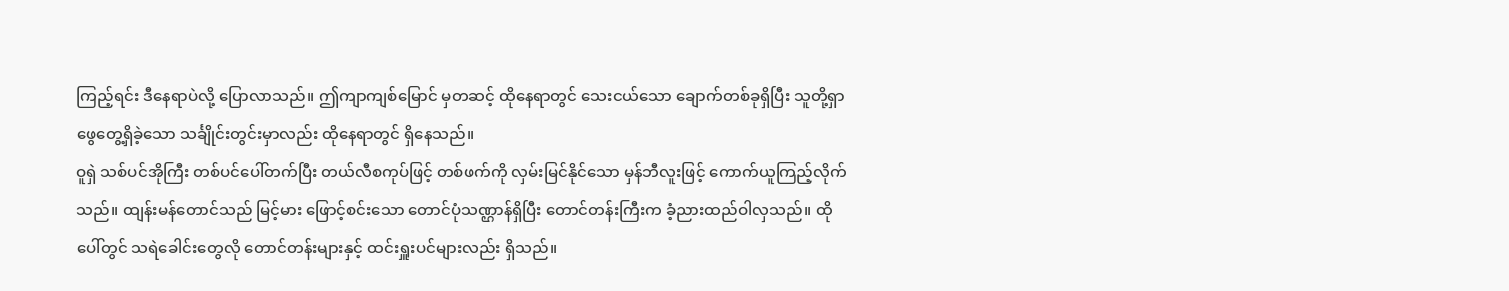ကြည့်ရင်း ဒီနေရာပဲလို့ ပြောလာသည်။ ဤကျာကျစ်မြောင် မှတဆင့် ထိုနေရာတွင် သေးငယ်သော ချောက်တစ်ခုရှိပြီး သူတို့ရှာဖွေတွေ့ရှိခဲ့သော သင်္ချိုင်းတွင်းမှာလည်း ထိုနေရာတွင် ရှိနေသည်။
ဝူရှဲ သစ်ပင်အိုကြီး တစ်ပင်ပေါ်တက်ပြီး တယ်လီစကုပ်ဖြင့် တစ်ဖက်ကို လှမ်းမြင်နိုင်သော မှန်ဘီလူးဖြင့် ကောက်ယူကြည့်လိုက်သည်။ ထျန်းမန်တောင်သည် မြင့်မား ဖြောင့်စင်းသော တောင်ပုံသဏ္ဌာန်ရှိပြီး တောင်တန်းကြီးက ခံ့ညားထည်ဝါလှသည်။ ထိုပေါ်တွင် သရဲခေါင်းတွေလို တောင်တန်းများနှင့် ထင်းရှူးပင်များလည်း ရှိသည်။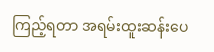ကြည့်ရတာ အရမ်းထူးဆန်းပေ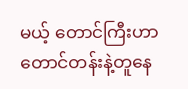မယ့် တောင်ကြီးဟာ တောင်တန်းနဲ့တူနေ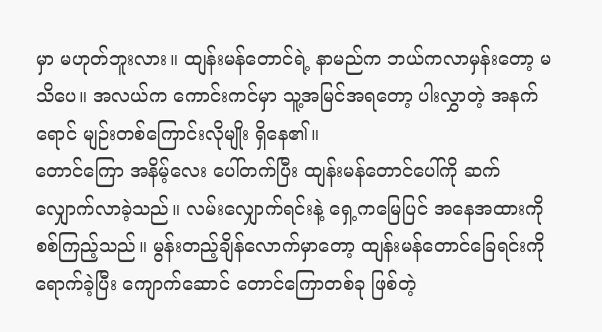မှာ မဟုတ်ဘူးလား။ ထျန်းမန်တောင်ရဲ့ နာမည်က ဘယ်ကလာမှန်းတော့ မသိပေ။ အလယ်က ကောင်းကင်မှာ သူ့အမြင်အရတော့ ပါးလွှာတဲ့ အနက်ရောင် မျဉ်းတစ်ကြောင်းလိုမျိုး ရှိနေ၏။
တောင်ကြော အနိမ့်လေး ပေါ်တက်ပြီး ထျန်းမန်တောင်ပေါ်ကို ဆက်လျှောက်လာခဲ့သည်။ လမ်းလျှောက်ရင်းနဲ့ ရှေ့ကမြေပြင် အနေအထားကို စစ်ကြည့်သည်။ မွန်းတည့်ချိန်လောက်မှာတော့ ထျန်းမန်တောင်ခြေရင်းကို ရောက်ခဲ့ပြီး ကျောက်ဆောင် တောင်ကြောတစ်ခု ဖြစ်တဲ့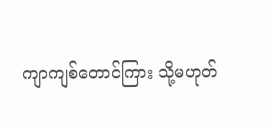ကျာကျစ်တောင်ကြား သို့မဟုတ်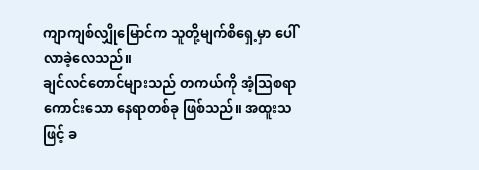ကျာကျစ်လျှိုမြောင်က သူတို့မျက်စိရှေ့မှာ ပေါ်လာခဲ့လေသည်။
ချင်လင်တောင်များသည် တကယ်ကို အံ့သြစရာကောင်းသော နေရာတစ်ခု ဖြစ်သည်။ အထူးသဖြင့် ခ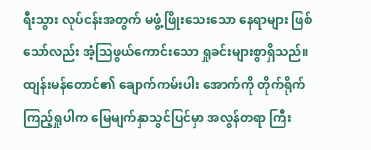ရီးသွား လုပ်ငန်းအတွက် မဖွံ့ဖြိုးသေးသော နေရာများ ဖြစ်သော်လည်း အံ့သြဖွယ်ကောင်းသော ရှုခင်းများစွာရှိသည်။ ထျန်းမန်တောင်၏ ချောက်ကမ်းပါး အောက်ကို တိုက်ရိုက်ကြည့်ရှုပါက မြေမျက်နှာသွင်ပြင်မှာ အလွန်တရာ ကြီး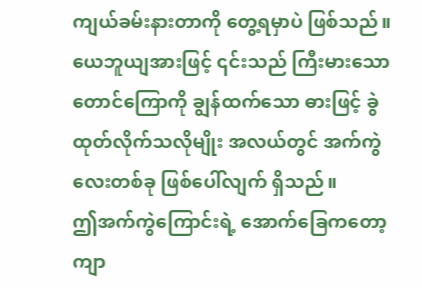ကျယ်ခမ်းနားတာကို တွေ့ရမှာပဲ ဖြစ်သည်။ ယေဘူယျအားဖြင့် ၎င်းသည် ကြီးမားသော တောင်ကြောကို ချွန်ထက်သော ဓားဖြင့် ခွဲထုတ်လိုက်သလိုမျိုး အလယ်တွင် အက်ကွဲလေးတစ်ခု ဖြစ်ပေါ်လျက် ရှိသည်။
ဤအက်ကွဲကြောင်းရဲ့ အောက်ခြေကတော့ ကျာ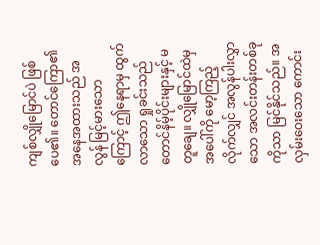ကျစ်လျှိုမြောင်ပဲ ဖြစ်ပေ၏။ တောင်ကြော၏ အနေအထားသည် အလွန် မြင့်မားသောကြောင့် ဤနေရာမှ ထွက်လာသော ရှုခင်းသည် တောင်နိမ့်ပိုင်းများနှင့် မတူချေ။ လျှိုမြောင်ထဲမှ အပေါ်ကို မော့ကြည့်လိုက်လျှင် အလွန်ပါးလွှာသော အလင်းတန်းတစ်ခုကိုသာ မြင်နိုင်သည်။ အလှမ်းဝေးသော ကောင်း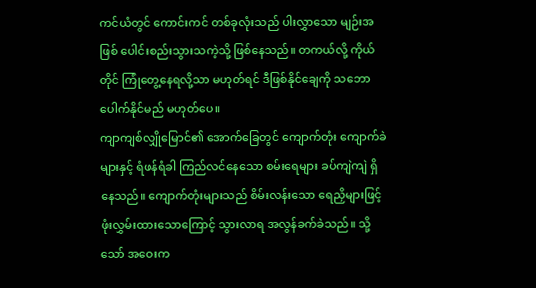ကင်ယံတွင် ကောင်းကင် တစ်ခုလုံးသည် ပါးလွှာသော မျဉ်းအဖြစ် ပေါင်းစည်းသွားသကဲ့သို့ ဖြစ်နေသည်။ တကယ်လို့ ကိုယ်တိုင် ကြုံတွေ့နေရလို့သာ မဟုတ်ရင် ဒီဖြစ်နိုင်ချေကို သဘောပေါက်နိုင်မည် မဟုတ်ပေ။
ကျာကျစ်လျှိုမြောင်၏ အောက်ခြေတွင် ကျောက်တုံး ကျောက်ခဲများနှင့် ရံဖန်ရံခါ ကြည်လင်နေသော စမ်းရေများ ခပ်ကျဲကျဲ ရှိနေသည်။ ကျောက်တုံးများသည် စိမ်းလန်းသော ရေညှိများဖြင့် ဖုံးလွှမ်းထားသောကြောင့် သွားလာရ အလွန်ခက်ခဲသည်။ သို့သော် အဝေးက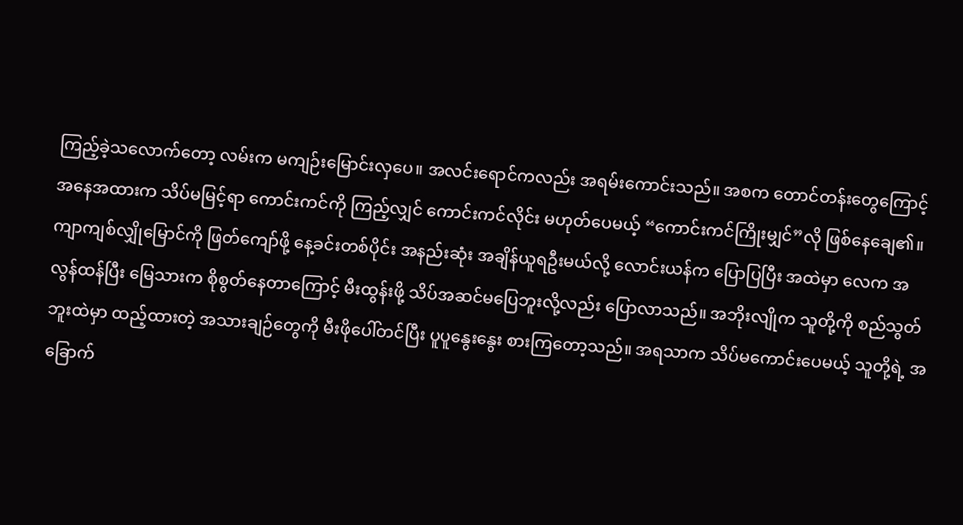ကြည့်ခဲ့သလောက်တော့ လမ်းက မကျဉ်းမြောင်းလှပေ။ အလင်းရောင်ကလည်း အရမ်းကောင်းသည်။ အစက တောင်တန်းတွေကြောင့် အနေအထားက သိပ်မမြင့်ရာ ကောင်းကင်ကို ကြည့်လျှင် ကောင်းကင်လိုင်း မဟုတ်ပေမယ့် “ကောင်းကင်ကြိုးမျှင်”လို ဖြစ်နေချေ၏။
ကျာကျစ်လျှိုမြောင်ကို ဖြတ်ကျော်ဖို့ နေ့ခင်းတစ်ပိုင်း အနည်းဆုံး အချိန်ယူရဦးမယ်လို့ လောင်းယန်က ပြောပြပြီး အထဲမှာ လေက အလွန်ထန်ပြီး မြေသားက စိုစွတ်နေတာကြောင့် မီးထွန်းဖို့ သိပ်အဆင်မပြေဘူးလို့လည်း ပြောလာသည်။ အဘိုးလျိုက သူတို့ကို စည်သွတ်ဘူးထဲမှာ ထည့်ထားတဲ့ အသားချဉ်တွေကို မီးဖိုပေါ်တင်ပြီး ပူပူနွေးနွေး စားကြတော့သည်။ အရသာက သိပ်မကောင်းပေမယ့် သူတို့ရဲ့ အခြောက်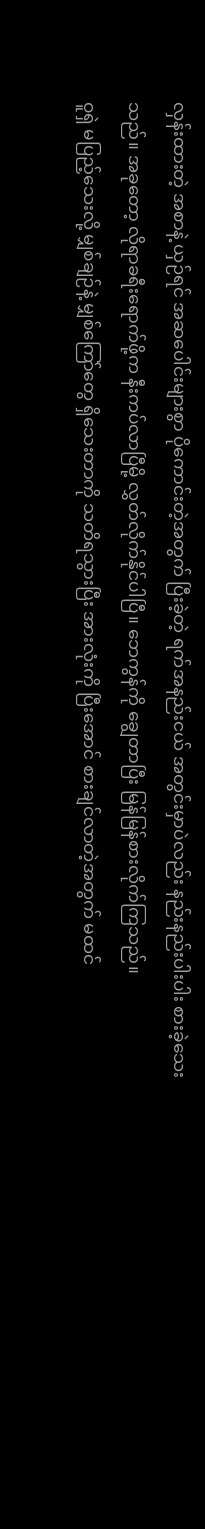လှန်းထားတဲ့ အစာနဲ့ ယှဉ်ရင် အဆပေါင်းများစွာ ပိုကောင်းတဲ့အတွက် ပြီးခဲ့တဲ့ ရက်အနည်းငယ် အတွင်းမှာပဲလည်း နည်းနည်းပါးပါး စားခဲ့သေးသည်။ အခုတော့ လိုရာခရီးရောက်ဖို့က နီးကပ်လာပြီမို့ လွှတ်လိုက်နိုင်ပါပြီ။ ဘေကွန်ကို ချွေတာပြီး မြန်မြန်စားလိုက်ကြသည်။
ဝူရှဲ မပြည့်သေးလို့ မျှစ်ချဉ်နဲ့ မျှစ်ကြော်တွေ ရှိသေးတာကို သတိရသွားပြီး အားလုံးကို ပြီးအောင် စားချင်လာတဲ့အတွက် မထင်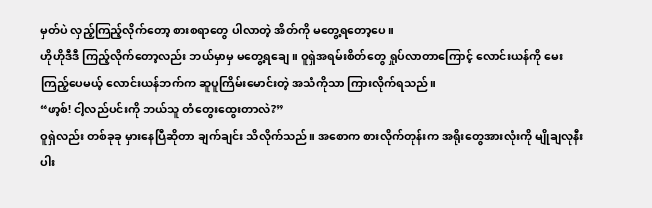မှတ်ပဲ လှည့်ကြည့်လိုက်တော့ စားစရာတွေ ပါလာတဲ့ အိတ်ကို မတွေ့ရတော့ပေ။
ဟိုဟိုဒီဒီ ကြည့်လိုက်တော့လည်း ဘယ်မှာမှ မတွေ့ရချေ။ ဝူရှဲအရမ်းစိတ်တွေ ရှုပ်လာတာကြောင့် လောင်းယန်ကို မေးကြည့်ပေမယ့် လောင်းယန်ဘက်က ဆူပူကြိမ်းမောင်းတဲ့ အသံကိုသာ ကြားလိုက်ရသည်။
“ဖာ့စ်! ငါ့လည်ပင်းကို ဘယ်သူ တံတွေးထွေးတာလဲ?”
ဝူရှဲလည်း တစ်ခုခု မှားနေပြီဆိုတာ ချက်ချင်း သိလိုက်သည်။ အစောက စားလိုက်တုန်းက အရိုးတွေအားလုံးကို မျိုချလုနီးပါး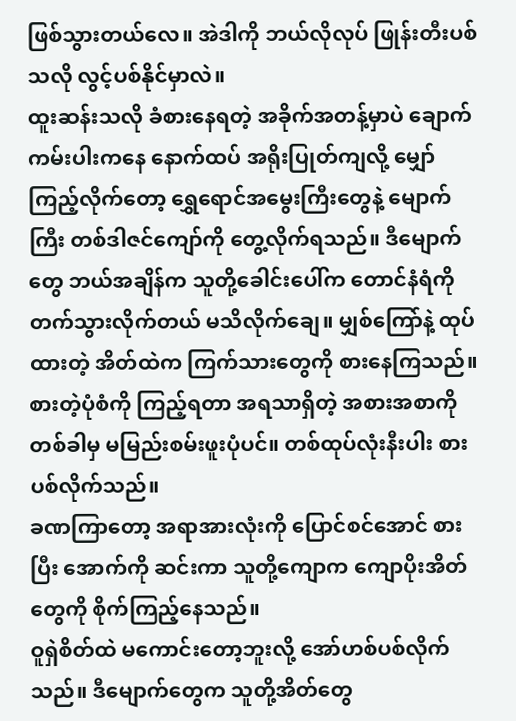ဖြစ်သွားတယ်လေ။ အဲဒါကို ဘယ်လိုလုပ် ဖြုန်းတီးပစ်သလို လွင့်ပစ်နိုင်မှာလဲ။
ထူးဆန်းသလို ခံစားနေရတဲ့ အခိုက်အတန့်မှာပဲ ချောက်ကမ်းပါးကနေ နောက်ထပ် အရိုးပြုတ်ကျလို့ မျှော်ကြည့်လိုက်တော့ ရွှေရောင်အမွေးကြီးတွေနဲ့ မျောက်ကြီး တစ်ဒါဇင်ကျော်ကို တွေ့လိုက်ရသည်။ ဒီမျောက်တွေ ဘယ်အချိန်က သူတို့ခေါင်းပေါ်က တောင်နံရံကို တက်သွားလိုက်တယ် မသိလိုက်ချေ။ မျှစ်ကြော်နဲ့ ထုပ်ထားတဲ့ အိတ်ထဲက ကြက်သားတွေကို စားနေကြသည်။ စားတဲ့ပုံစံကို ကြည့်ရတာ အရသာရှိတဲ့ အစားအစာကို တစ်ခါမှ မမြည်းစမ်းဖူးပုံပင်။ တစ်ထုပ်လုံးနီးပါး စားပစ်လိုက်သည်။
ခဏကြာတော့ အရာအားလုံးကို ပြောင်စင်အောင် စားပြီး အောက်ကို ဆင်းကာ သူတို့ကျောက ကျောပိုးအိတ်တွေကို စိုက်ကြည့်နေသည်။
ဝူရှဲစိတ်ထဲ မကောင်းတော့ဘူးလို့ အော်ဟစ်ပစ်လိုက်သည်။ ဒီမျောက်တွေက သူတို့အိတ်တွေ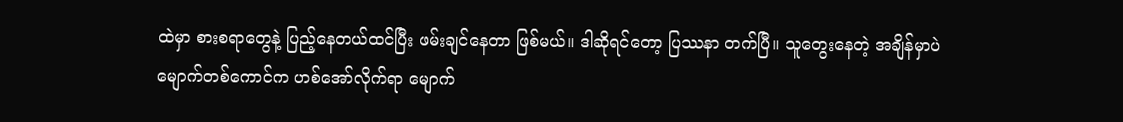ထဲမှာ စားစရာတွေနဲ့ ပြည့်နေတယ်ထင်ပြီး ဖမ်းချင်နေတာ ဖြစ်မယ်။ ဒါဆိုရင်တော့ ပြဿနာ တက်ပြီ။ သူတွေးနေတဲ့ အချိန်မှာပဲ မျောက်တစ်ကောင်က ဟစ်အော်လိုက်ရာ မျောက်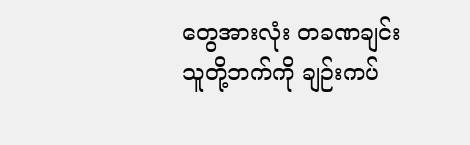တွေအားလုံး တခဏချင်း သူတို့ဘက်ကို ချဉ်းကပ်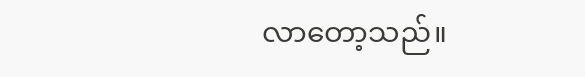လာတော့သည်။